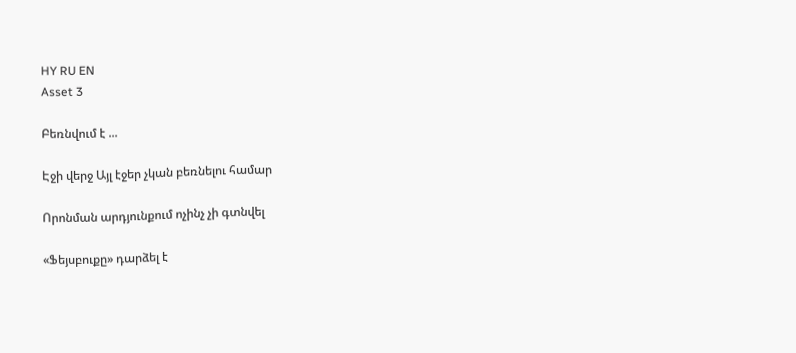HY RU EN
Asset 3

Բեռնվում է ...

Էջի վերջ Այլ էջեր չկան բեռնելու համար

Որոնման արդյունքում ոչինչ չի գտնվել

«Ֆեյսբուքը» դարձել է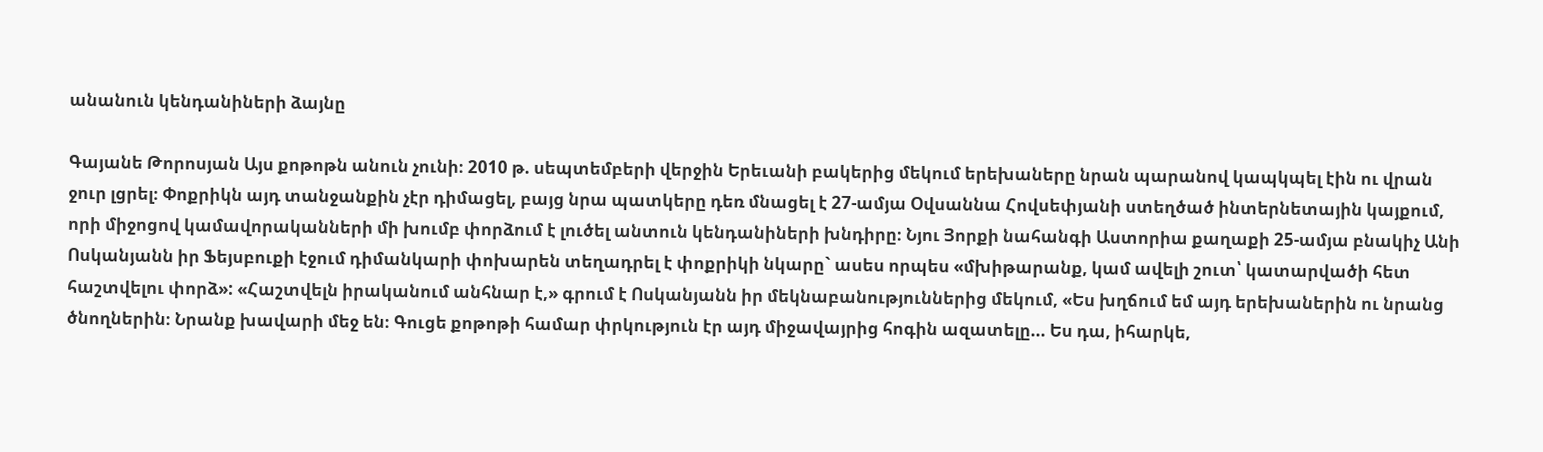անանուն կենդանիների ձայնը

Գայանե Թորոսյան Այս քոթոթն անուն չունի։ 2010 թ. սեպտեմբերի վերջին Երեւանի բակերից մեկում երեխաները նրան պարանով կապկպել էին ու վրան ջուր լցրել։ Փոքրիկն այդ տանջանքին չէր դիմացել, բայց նրա պատկերը դեռ մնացել է 27-ամյա Օվսաննա Հովսեփյանի ստեղծած ինտերնետային կայքում, որի միջոցով կամավորականների մի խումբ փորձում է լուծել անտուն կենդանիների խնդիրը։ Նյու Յորքի նահանգի Աստորիա քաղաքի 25-ամյա բնակիչ Անի Ոսկանյանն իր Ֆեյսբուքի էջում դիմանկարի փոխարեն տեղադրել է փոքրիկի նկարը` ասես որպես «մխիթարանք, կամ ավելի շուտ՝ կատարվածի հետ հաշտվելու փորձ»: «Հաշտվելն իրականում անհնար է,» գրում է Ոսկանյանն իր մեկնաբանություններից մեկում, «Ես խղճում եմ այդ երեխաներին ու նրանց ծնողներին։ Նրանք խավարի մեջ են։ Գուցե քոթոթի համար փրկություն էր այդ միջավայրից հոգին ազատելը... Ես դա, իհարկե,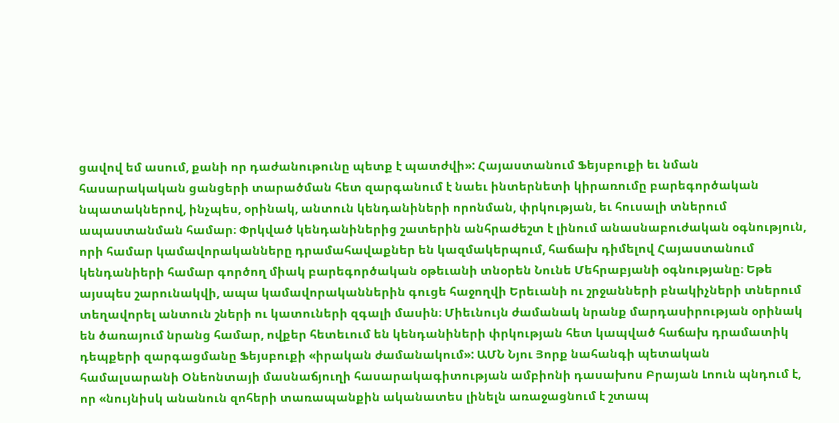ցավով եմ ասում, քանի որ դաժանութունը պետք է պատժվի»: Հայաստանում Ֆեյսբուքի եւ նման հասարակական ցանցերի տարածման հետ զարգանում է նաեւ ինտերնետի կիրառումը բարեգործական նպատակներով, ինչպես, օրինակ, անտուն կենդանիների որոնման, փրկության, եւ հուսալի տներում ապաստանման համար։ Փրկված կենդանիներից շատերին անհրաժեշտ է լինում անասնաբուժական օգնություն, որի համար կամավորականները դրամահավաքներ են կազմակերպում, հաճախ դիմելով Հայաստանում կենդանիերի համար գործող միակ բարեգործական օթեւանի տնօրեն Նունե Մեհրաբյանի օգնությանը։ Եթե այսպես շարունակվի, ապա կամավորականներին գուցե հաջողվի Երեւանի ու շրջանների բնակիչների տներում տեղավորել անտուն շների ու կատուների զգալի մասին։ Միեւնույն ժամանակ նրանք մարդասիրության օրինակ են ծառայում նրանց համար, ովքեր հետեւում են կենդանիների փրկության հետ կապված հաճախ դրամատիկ դեպքերի զարգացմանը Ֆեյսբուքի «իրական ժամանակում»: ԱՄՆ Նյու Յորք նահանգի պետական համալսարանի Օնեոնտայի մասնաճյուղի հասարակագիտության ամբիոնի դասախոս Բրայան Լոուն պնդում է, որ «նույնիսկ անանուն զոհերի տառապանքին ականատես լինելն առաջացնում է շտապ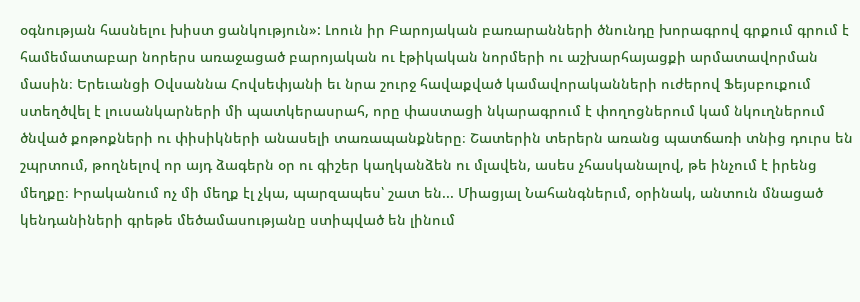օգնության հասնելու խիստ ցանկություն»: Լոուն իր Բարոյական բառարանների ծնունդը խորագրով գրքում գրում է համեմատաբար նորերս առաջացած բարոյական ու էթիկական նորմերի ու աշխարհայացքի արմատավորման մասին։ Երեւանցի Օվսաննա Հովսեփյանի եւ նրա շուրջ հավաքված կամավորականների ուժերով Ֆեյսբուքում ստեղծվել է լուսանկարների մի պատկերասրահ, որը փաստացի նկարագրում է փողոցներում կամ նկուղներում ծնված քոթոքների ու փիսիկների անասելի տառապանքները։ Շատերին տերերն առանց պատճառի տնից դուրս են շպրտում, թողնելով որ այդ ձագերն օր ու գիշեր կաղկանձեն ու մլավեն, ասես չհասկանալով, թե ինչում է իրենց մեղքը։ Իրականում ոչ մի մեղք էլ չկա, պարզապես՝ շատ են... Միացյալ Նահանգներւմ, օրինակ, անտուն մնացած կենդանիների գրեթե մեծամասությանը ստիպված են լինում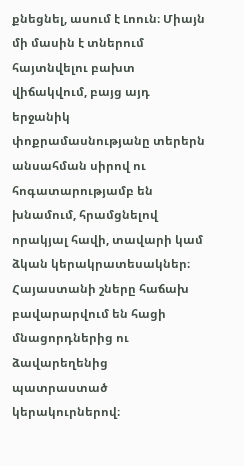քնեցնել, ասում է Լոուն։ Միայն մի մասին է տներում հայտնվելու բախտ վիճակվում, բայց այդ երջանիկ փոքրամասնությանը տերերն անսահման սիրով ու հոգատարությամբ են խնամում, հրամցնելով որակյալ հավի, տավարի կամ ձկան կերակրատեսակներ։ Հայաստանի շները հաճախ բավարարվում են հացի մնացորդներից ու ձավարեղենից պատրաստած կերակուրներով։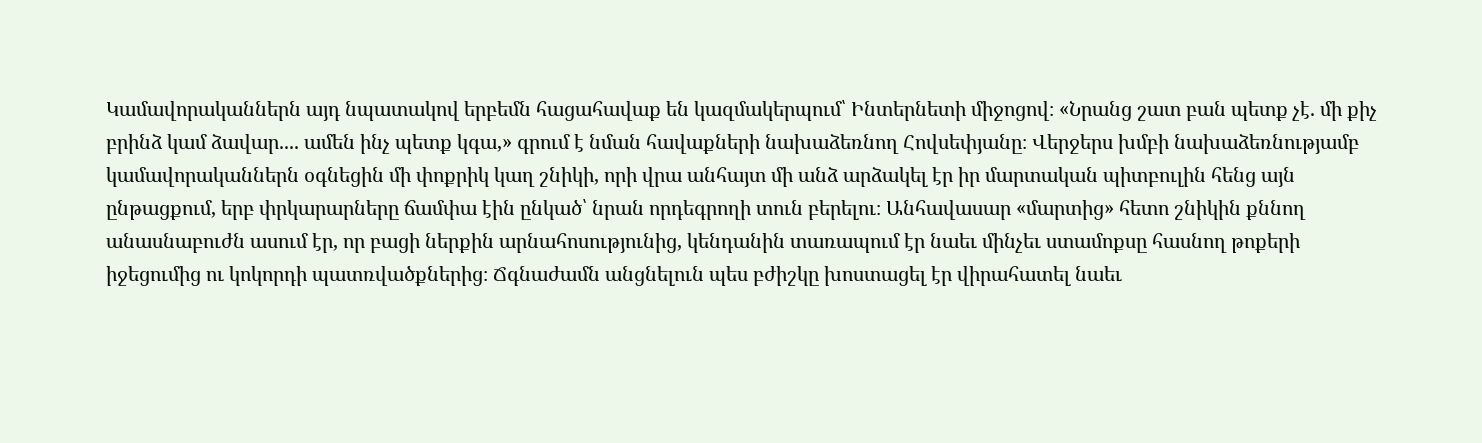Կամավորականներն այդ նպատակով երբեմն հացահավաք են կազմակերպում՝ Ինտերնետի միջոցով։ «Նրանց շատ բան պետք չէ. մի քիչ բրինձ կամ ձավար.... ամեն ինչ պետք կգա,» գրում է նման հավաքների նախաձեռնող Հովսեփյանը։ Վերջերս խմբի նախաձեռնությամբ կամավորականներն օգնեցին մի փոքրիկ կաղ շնիկի, որի վրա անհայտ մի անձ արձակել էր իր մարտական պիտբուլին հենց այն ընթացքում, երբ փրկարարները ճամփա էին ընկած՝ նրան որդեգրողի տուն բերելու։ Անհավասար «մարտից» հետո շնիկին քննող անասնաբուժն ասում էր, որ բացի ներքին արնահոսությունից, կենդանին տառապում էր նաեւ մինչեւ ստամոքսը հասնող թոքերի իջեցումից ու կոկորդի պատռվածքներից։ Ճգնաժամն անցնելուն պես բժիշկը խոստացել էր վիրահատել նաեւ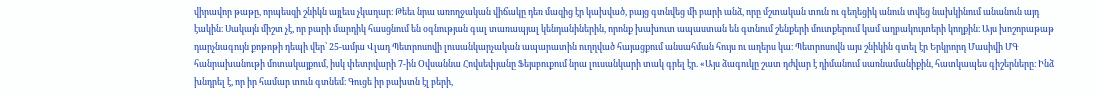վիրավոր թաթը, որպեսզի շնիկն այլեւս չկաղար։ Թեեւ նրա առողջական վիճակը դեռ մազից էր կախված, բայց գտնվեց մի բարի անձ, որը մշտական տուն ու գեղեցիկ անուն տվեց նախկինում անանուն այդ էակին։ Սակայն միշտ չէ, որ բարի մարդիկ հասցնում են օգնության գալ տառապյալ կենդանիներին, որոնք խախուտ ապաստան են գտնում շենքերի մուտքերում կամ աղբակույտերի կողքին։ Այս խոշորաթաթ դարչնագույն քոթոթի դեպի վեր՝ 25-ամյա Վլադ Պետրոսովի լուսանկարչական ապարատին ուղղված հայացքում անսահման հույս ու աղերս կա։ Պետրոսովն այս շնիկին գտել էր Երկրորդ Մասիվի ՄԳ հանրախանութի մոտակայքում, իսկ փետրվարի 7-ին Օվսաննա Հովսեփյանը Ֆեյսբուքում նրա լուսանկարի տակ գրել էր. «Այս ձագուկը շատ դժվար է դիմանում սառնամանիքին, հատկապես գիշերները։ Ինձ խնդրել է, որ իր համար տուն գտնեմ։ Գուցե իր բախտն էլ բերի,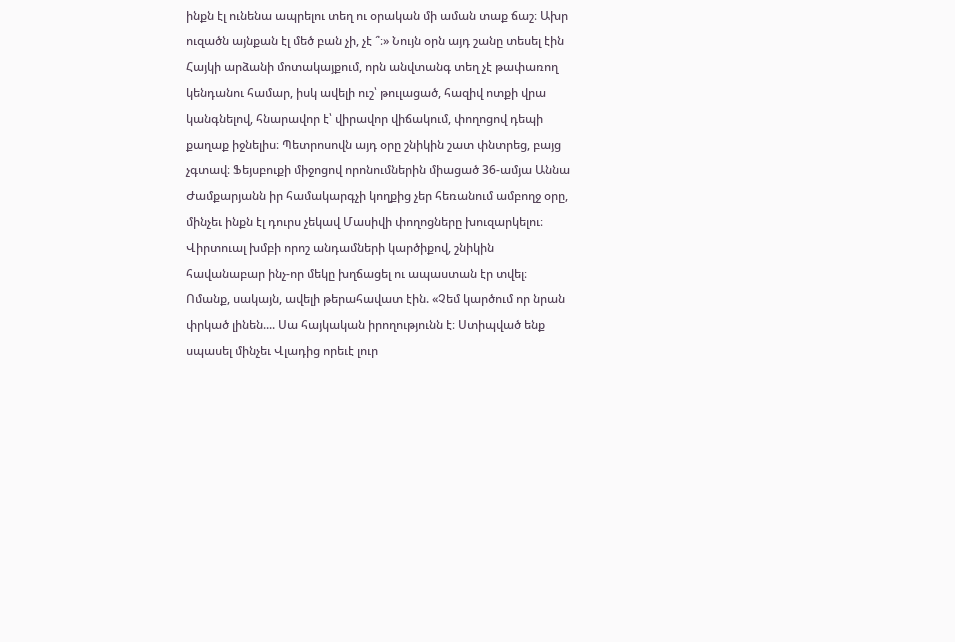ինքն էլ ունենա ապրելու տեղ ու օրական մի աման տաք ճաշ։ Ախր ուզածն այնքան էլ մեծ բան չի, չէ ՞։» Նույն օրն այդ շանը տեսել էին Հայկի արձանի մոտակայքում, որն անվտանգ տեղ չէ թափառող կենդանու համար, իսկ ավելի ուշ՝ թուլացած, հազիվ ոտքի վրա կանգնելով, հնարավոր է՝ վիրավոր վիճակում, փողոցով դեպի քաղաք իջնելիս։ Պետրոսովն այդ օրը շնիկին շատ փնտրեց, բայց չգտավ։ Ֆեյսբուքի միջոցով որոնումներին միացած 36-ամյա Աննա Ժամքարյանն իր համակարգչի կողքից չեր հեռանում ամբողջ օրը, մինչեւ ինքն էլ դուրս չեկավ Մասիվի փողոցները խուզարկելու։ Վիրտուալ խմբի որոշ անդամների կարծիքով, շնիկին հավանաբար ինչ-որ մեկը խղճացել ու ապաստան էր տվել։ Ոմանք, սակայն, ավելի թերահավատ էին. «Չեմ կարծում որ նրան փրկած լինեն.... Սա հայկական իրողությունն է։ Ստիպված ենք սպասել մինչեւ Վլադից որեւէ լուր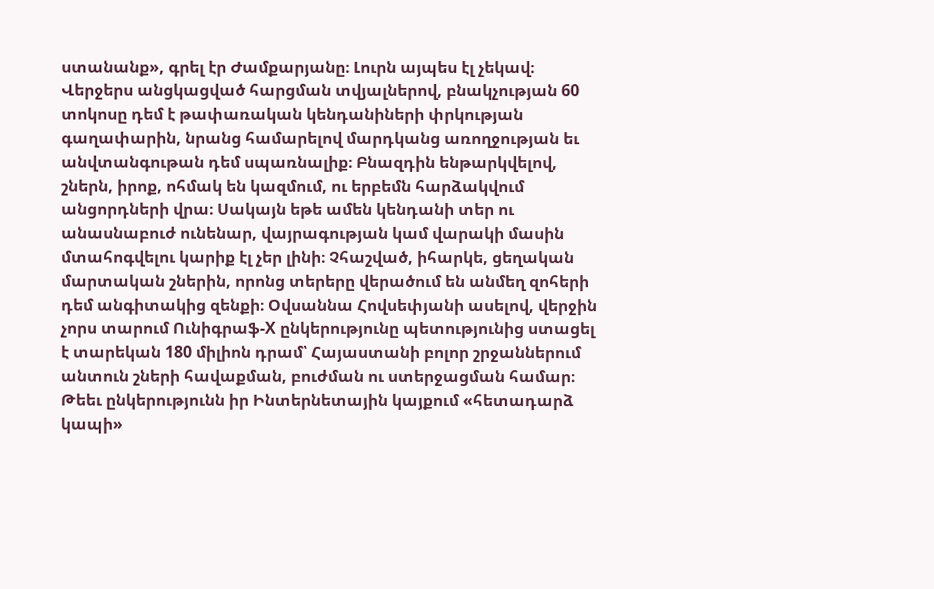ստանանք», գրել էր Ժամքարյանը։ Լուրն այպես էլ չեկավ։ Վերջերս անցկացված հարցման տվյալներով, բնակչության 60 տոկոսը դեմ է թափառական կենդանիների փրկության գաղափարին, նրանց համարելով մարդկանց առողջության եւ անվտանգութան դեմ սպառնալիք։ Բնազդին ենթարկվելով, շներն, իրոք, ոհմակ են կազմում, ու երբեմն հարձակվում անցորդների վրա։ Սակայն եթե ամեն կենդանի տեր ու անասնաբուժ ունենար, վայրագության կամ վարակի մասին մտահոգվելու կարիք էլ չեր լինի։ Չհաշված, իհարկե, ցեղական մարտական շներին, որոնց տերերը վերածում են անմեղ զոհերի դեմ անգիտակից զենքի։ Օվսաննա Հովսեփյանի ասելով, վերջին չորս տարում Ունիգրաֆ-Х ընկերությունը պետությունից ստացել է տարեկան 180 միլիոն դրամ՝ Հայաստանի բոլոր շրջաններում անտուն շների հավաքման, բուժման ու ստերջացման համար։ Թեեւ ընկերությունն իր Ինտերնետային կայքում «հետադարձ կապի»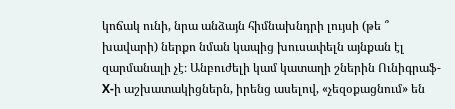կոճակ ունի, նրա անձայն հիմնախնդրի լույսի (թե ՞ խավարի) ներքո նման կապից խուսափելն այնքան էլ զարմանալի չէ։ Անբուժելի կամ կատաղի շներին Ունիգրաֆ-Х-ի աշխատակիցներն, իրենց ասելով, «չեզօքացնում» են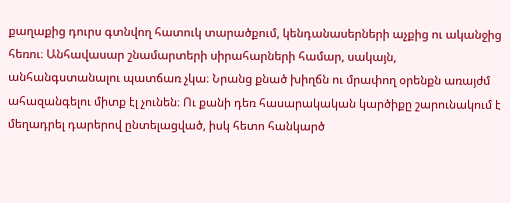քաղաքից դուրս գտնվող հատուկ տարածքում, կենդանասերների աչքից ու ականջից հեռու։ Անհավասար շնամարտերի սիրահարների համար, սակայն, անհանգստանալու պատճառ չկա։ Նրանց քնած խիղճն ու մրափող օրենքն առայժմ ահազանգելու միտք էլ չունեն։ Ու քանի դեռ հասարակական կարծիքը շարունակում է մեղադրել դարերով ընտելացված, իսկ հետո հանկարծ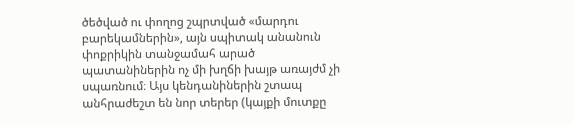ծեծված ու փողոց շպրտված «մարդու բարեկամներին», այն սպիտակ անանուն փոքրիկին տանջամահ արած պատանիներին ոչ մի խղճի խայթ առայժմ չի սպառնում։ Այս կենդանիներին շտապ անհրաժեշտ են նոր տերեր (կայքի մուտքը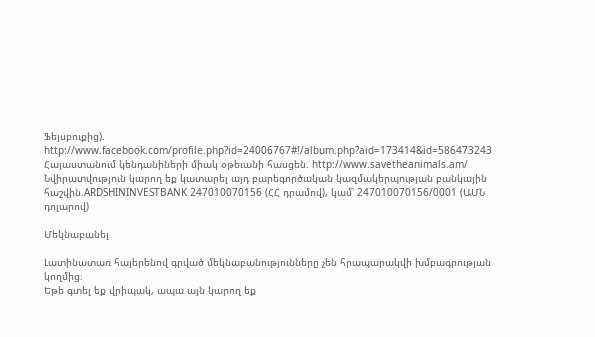Ֆեյսբուքից). http://www.facebook.com/profile.php?id=24006767#!/album.php?aid=173414&id=586473243 Հայաստանում կենդանիների միակ օթեւանի հասցեն. http://www.savetheanimals.am/ Նվիրատվություն կարող եք կատարել այդ բարեգործական կազմակերպության բանկային հաշվին.ARDSHININVESTBANK 247010070156 (ՀՀ դրամով), կամ՝ 247010070156/0001 (ԱՄՆ դոլարով)

Մեկնաբանել

Լատինատառ հայերենով գրված մեկնաբանությունները չեն հրապարակվի խմբագրության կողմից։
Եթե գտել եք վրիպակ, ապա այն կարող եք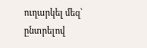ուղարկել մեզ՝ ընտրելով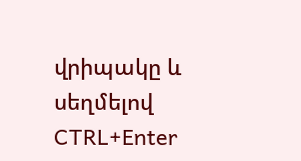վրիպակը և սեղմելով CTRL+Enter